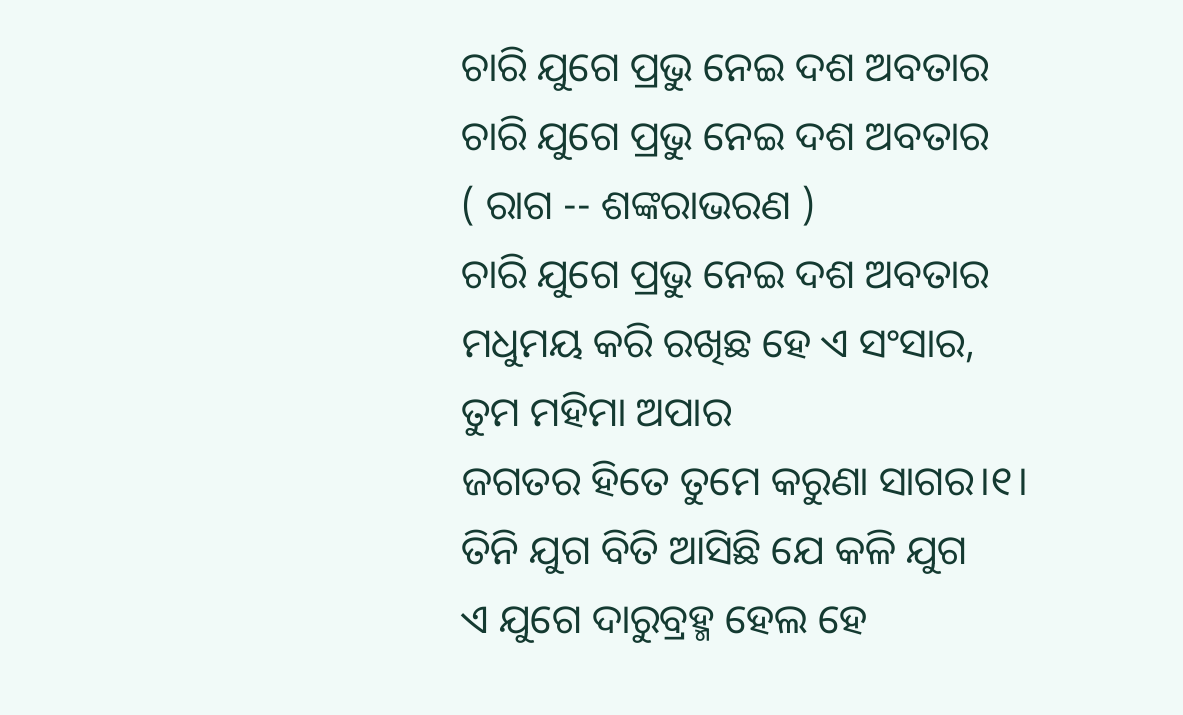ଚାରି ଯୁଗେ ପ୍ରଭୁ ନେଇ ଦଶ ଅବତାର
ଚାରି ଯୁଗେ ପ୍ରଭୁ ନେଇ ଦଶ ଅବତାର
( ରାଗ -- ଶଙ୍କରାଭରଣ )
ଚାରି ଯୁଗେ ପ୍ରଭୁ ନେଇ ଦଶ ଅବତାର
ମଧୁମୟ କରି ରଖିଛ ହେ ଏ ସଂସାର,
ତୁମ ମହିମା ଅପାର
ଜଗତର ହିତେ ତୁମେ କରୁଣା ସାଗର।୧।
ତିନି ଯୁଗ ବିତି ଆସିଛି ଯେ କଳି ଯୁଗ
ଏ ଯୁଗେ ଦାରୁବ୍ରହ୍ମ ହେଲ ହେ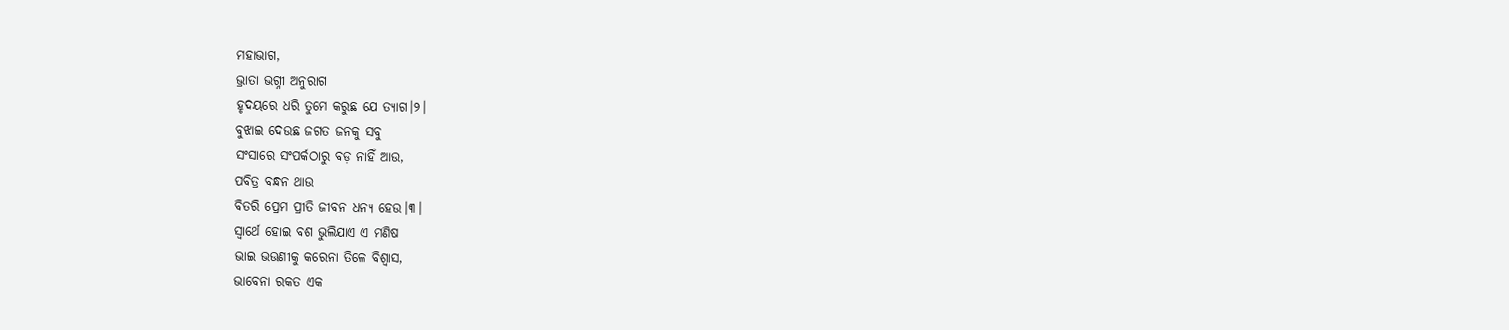ମହାଭାଗ,
ଭ୍ରାତା ଭଗ୍ନୀ ଅନୁରାଗ
ହୃଦୟରେ ଧରି ତୁମେ କରୁଛ ଯେ ତ୍ୟାଗ।୨।
ବୁଝାଇ ଦେଉଛ ଜଗତ ଜନକୁ ସବୁ
ସଂସାରେ ସଂପର୍କଠାରୁ ବଡ଼ ନାହିଁ ଆଉ,
ପବିତ୍ର ବନ୍ଧନ ଥାଉ
ବିତରି ପ୍ରେମ ପ୍ରୀତି ଜୀବନ ଧନ୍ୟ ହେଉ।୩।
ସ୍ଵାର୍ଥେ ହୋଇ ବଶ ଭୁଲିଯାଏ ଏ ମଣିଷ
ଭାଇ ଭଉଣୀକୁ କରେନା ତିଳେ ବିଶ୍ଵାସ,
ଭାବେନା ରକତ ଏକ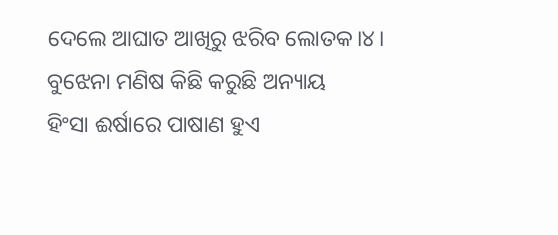ଦେଲେ ଆଘାତ ଆଖିରୁ ଝରିବ ଲୋତକ।୪।
ବୁଝେନା ମଣିଷ କିଛି କରୁଛି ଅନ୍ୟାୟ
ହିଂସା ଈର୍ଷାରେ ପାଷାଣ ହୁଏ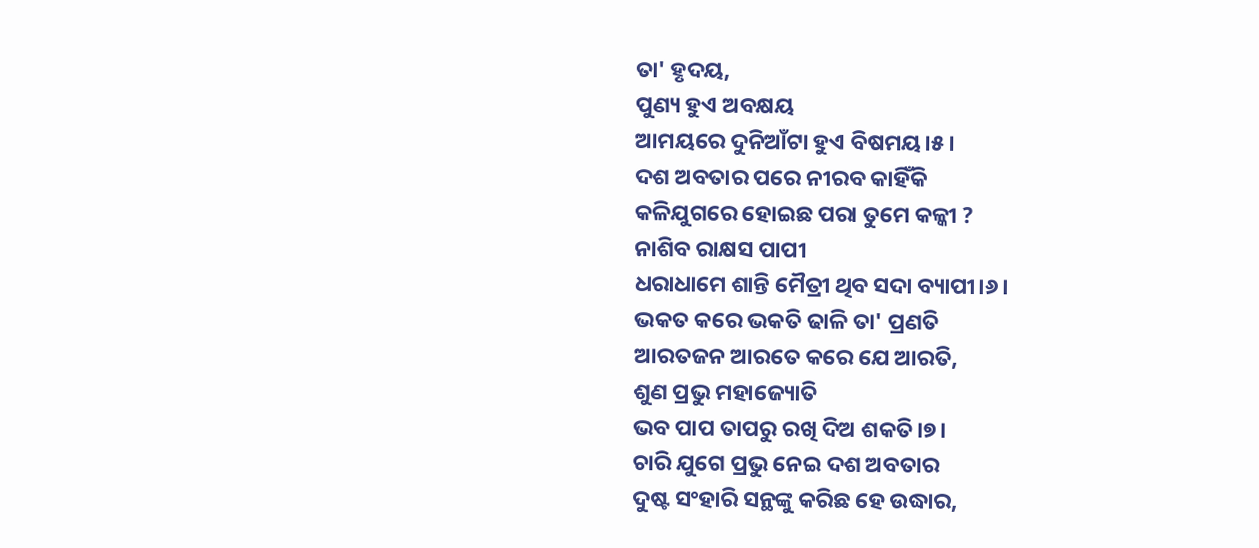ତା' ହୃଦୟ,
ପୁଣ୍ୟ ହୁଏ ଅବକ୍ଷୟ
ଆମୟରେ ଦୁନିଆଁଟା ହୁଏ ବିଷମୟ।୫।
ଦଶ ଅବତାର ପରେ ନୀରବ କାହିଁକି
କଳିଯୁଗରେ ହୋଇଛ ପରା ତୁମେ କଳ୍କୀ ?
ନାଶିବ ରାକ୍ଷସ ପାପୀ
ଧରାଧାମେ ଶାନ୍ତି ମୈତ୍ରୀ ଥିବ ସଦା ବ୍ୟାପୀ।୬।
ଭକତ କରେ ଭକତି ଢାଳି ତା' ପ୍ରଣତି
ଆରତଜନ ଆରତେ କରେ ଯେ ଆରତି,
ଶୁଣ ପ୍ରଭୁ ମହାଜ୍ୟୋତି
ଭବ ପାପ ତାପରୁ ରଖି ଦିଅ ଶକତି।୭।
ଚାରି ଯୁଗେ ପ୍ରଭୁ ନେଇ ଦଶ ଅବତାର
ଦୁଷ୍ଟ ସଂହାରି ସନ୍ଥଙ୍କୁ କରିଛ ହେ ଉଦ୍ଧାର,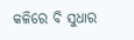କଳିରେ ବି ସୁଧାର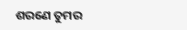ଶରଣେ ତୁମର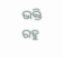ଭକ୍ତି ରହୁ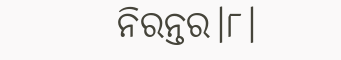ନିରନ୍ତର।୮।